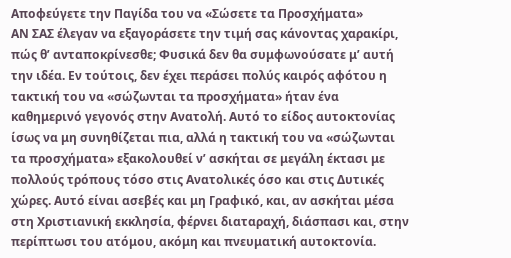Αποφεύγετε την Παγίδα του να «Σώσετε τα Προσχήματα»
ΑΝ ΣΑΣ έλεγαν να εξαγοράσετε την τιμή σας κάνοντας χαρακίρι, πώς θ’ ανταποκρίνεσθε; Φυσικά δεν θα συμφωνούσατε μ’ αυτή την ιδέα. Εν τούτοις, δεν έχει περάσει πολύς καιρός αφότου η τακτική του να «σώζωνται τα προσχήματα» ήταν ένα καθημερινό γεγονός στην Ανατολή. Αυτό το είδος αυτοκτονίας ίσως να μη συνηθίζεται πια, αλλά η τακτική του να «σώζωνται τα προσχήματα» εξακολουθεί ν’ ασκήται σε μεγάλη έκτασι με πολλούς τρόπους τόσο στις Ανατολικές όσο και στις Δυτικές χώρες. Αυτό είναι ασεβές και μη Γραφικό, και, αν ασκήται μέσα στη Χριστιανική εκκλησία, φέρνει διαταραχή, διάσπασι και, στην περίπτωσι του ατόμου, ακόμη και πνευματική αυτοκτονία.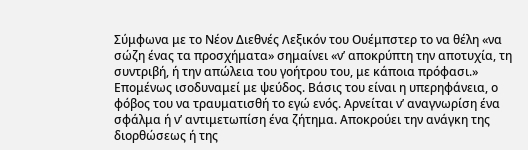Σύμφωνα με το Νέον Διεθνές Λεξικόν του Ουέμπστερ το να θέλη «να σώζη ένας τα προσχήματα» σημαίνει «ν’ αποκρύπτη την αποτυχία, τη συντριβή, ή την απώλεια του γοήτρου του, με κάποια πρόφασι.» Επομένως ισοδυναμεί με ψεύδος. Βάσις του είναι η υπερηφάνεια, ο φόβος του να τραυματισθή το εγώ ενός. Αρνείται ν’ αναγνωρίση ένα σφάλμα ή ν’ αντιμετωπίση ένα ζήτημα. Αποκρούει την ανάγκη της διορθώσεως ή της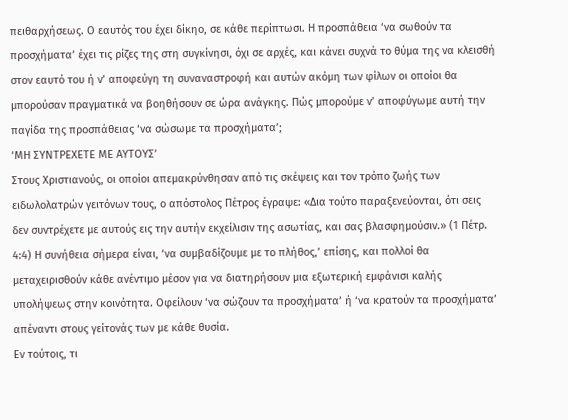πειθαρχήσεως. Ο εαυτός του έχει δίκηο, σε κάθε περίπτωσι. Η προσπάθεια ‘να σωθούν τα προσχήματα’ έχει τις ρίζες της στη συγκίνησι, όχι σε αρχές, και κάνει συχνά το θύμα της να κλεισθή στον εαυτό του ή ν’ αποφεύγη τη συναναστροφή και αυτών ακόμη των φίλων οι οποίοι θα μπορούσαν πραγματικά να βοηθήσουν σε ώρα ανάγκης. Πώς μπορούμε ν’ αποφύγωμε αυτή την παγίδα της προσπάθειας ‘να σώσωμε τα προσχήματα’;
‘ΜΗ ΣΥΝΤΡΕΧΕΤΕ ΜΕ ΑΥΤΟΥΣ’
Στους Χριστιανούς, οι οποίοι απεμακρύνθησαν από τις σκέψεις και τον τρόπο ζωής των ειδωλολατρών γειτόνων τους, ο απόστολος Πέτρος έγραψε: «Δια τούτο παραξενεύονται, ότι σεις δεν συντρέχετε με αυτούς εις την αυτήν εκχείλισιν της ασωτίας, και σας βλασφημούσιν.» (1 Πέτρ. 4:4) Η συνήθεια σήμερα είναι, ‘να συμβαδίζουμε με το πλήθος,’ επίσης, και πολλοί θα μεταχειρισθούν κάθε ανέντιμο μέσον για να διατηρήσουν μια εξωτερική εμφάνισι καλής υπολήψεως στην κοινότητα. Οφείλουν ‘να σώζουν τα προσχήματα’ ή ‘να κρατούν τα προσχήματα’ απέναντι στους γείτονάς των με κάθε θυσία.
Εν τούτοις, τι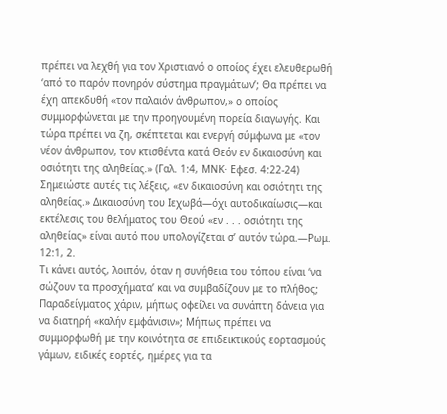πρέπει να λεχθή για τον Χριστιανό ο οποίος έχει ελευθερωθή ‘από το παρόν πονηρόν σύστημα πραγμάτων’; Θα πρέπει να έχη απεκδυθή «τον παλαιόν άνθρωπον,» ο οποίος συμμορφώνεται με την προηγουμένη πορεία διαγωγής. Και τώρα πρέπει να ζη, σκέπτεται και ενεργή σύμφωνα με «τον νέον άνθρωπον, τον κτισθέντα κατά Θεόν εν δικαιοσύνη και οσιότητι της αληθείας.» (Γαλ. 1:4, ΜΝΚ· Εφεσ. 4:22-24) Σημειώστε αυτές τις λέξεις, «εν δικαιοσύνη και οσιότητι της αληθείας.» Δικαιοσύνη του Ιεχωβά—όχι αυτοδικαίωσις—και εκτέλεσις του θελήματος του Θεού «εν . . . οσιότητι της αληθείας» είναι αυτό που υπολογίζεται σ’ αυτόν τώρα.—Ρωμ. 12:1, 2.
Τι κάνει αυτός, λοιπόν, όταν η συνήθεια του τόπου είναι ‘να σώζουν τα προσχήματα’ και να συμβαδίζουν με το πλήθος; Παραδείγματος χάριν, μήπως οφείλει να συνάπτη δάνεια για να διατηρή «καλήν εμφάνισιν»; Μήπως πρέπει να συμμορφωθή με την κοινότητα σε επιδεικτικούς εορτασμούς γάμων, ειδικές εορτές, ημέρες για τα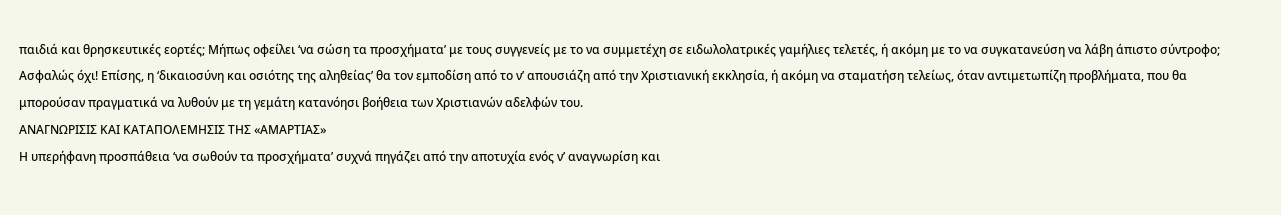παιδιά και θρησκευτικές εορτές; Μήπως οφείλει ‘να σώση τα προσχήματα’ με τους συγγενείς με το να συμμετέχη σε ειδωλολατρικές γαμήλιες τελετές, ή ακόμη με το να συγκατανεύση να λάβη άπιστο σύντροφο; Ασφαλώς όχι! Επίσης, η ‘δικαιοσύνη και οσιότης της αληθείας’ θα τον εμποδίση από το ν’ απουσιάζη από την Χριστιανική εκκλησία, ή ακόμη να σταματήση τελείως, όταν αντιμετωπίζη προβλήματα, που θα μπορούσαν πραγματικά να λυθούν με τη γεμάτη κατανόησι βοήθεια των Χριστιανών αδελφών του.
ΑΝΑΓΝΩΡΙΣΙΣ ΚΑΙ ΚΑΤΑΠΟΛΕΜΗΣΙΣ ΤΗΣ «ΑΜΑΡΤΙΑΣ»
Η υπερήφανη προσπάθεια ‘να σωθούν τα προσχήματα’ συχνά πηγάζει από την αποτυχία ενός ν’ αναγνωρίση και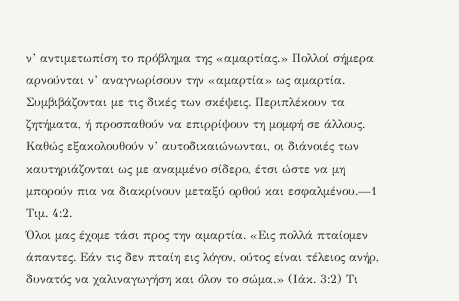ν’ αντιμετωπίση το πρόβλημα της «αμαρτίας.» Πολλοί σήμερα αρνούνται ν’ αναγνωρίσουν την «αμαρτία» ως αμαρτία. Συμβιβάζονται με τις δικές των σκέψεις. Περιπλέκουν τα ζητήματα, ή προσπαθούν να επιρρίψουν τη μομφή σε άλλους. Καθώς εξακολουθούν ν’ αυτοδικαιώνωνται, οι διάνοιές των καυτηριάζονται ως με αναμμένο σίδερο, έτσι ώστε να μη μπορούν πια να διακρίνουν μεταξύ ορθού και εσφαλμένου.—1 Τιμ. 4:2.
Όλοι μας έχομε τάσι προς την αμαρτία. «Εις πολλά πταίομεν άπαντες. Εάν τις δεν πταίη εις λόγον, ούτος είναι τέλειος ανήρ, δυνατός να χαλιναγωγήση και όλον το σώμα.» (Ιάκ. 3:2) Τι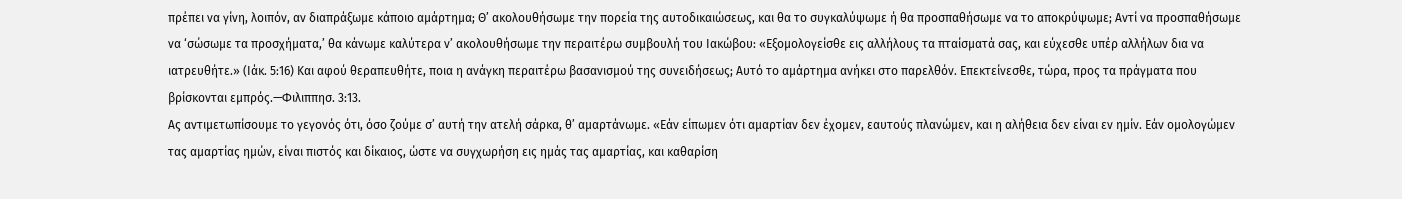πρέπει να γίνη, λοιπόν, αν διαπράξωμε κάποιο αμάρτημα; Θ’ ακολουθήσωμε την πορεία της αυτοδικαιώσεως, και θα το συγκαλύψωμε ή θα προσπαθήσωμε να το αποκρύψωμε; Αντί να προσπαθήσωμε να ‘σώσωμε τα προσχήματα,’ θα κάνωμε καλύτερα ν’ ακολουθήσωμε την περαιτέρω συμβουλή του Ιακώβου: «Εξομολογείσθε εις αλλήλους τα πταίσματά σας, και εύχεσθε υπέρ αλλήλων δια να ιατρευθήτε.» (Ιάκ. 5:16) Και αφού θεραπευθήτε, ποια η ανάγκη περαιτέρω βασανισμού της συνειδήσεως; Αυτό το αμάρτημα ανήκει στο παρελθόν. Επεκτείνεσθε, τώρα, προς τα πράγματα που βρίσκονται εμπρός.—Φιλιππησ. 3:13.
Ας αντιμετωπίσουμε το γεγονός ότι, όσο ζούμε σ’ αυτή την ατελή σάρκα, θ’ αμαρτάνωμε. «Εάν είπωμεν ότι αμαρτίαν δεν έχομεν, εαυτούς πλανώμεν, και η αλήθεια δεν είναι εν ημίν. Εάν ομολογώμεν τας αμαρτίας ημών, είναι πιστός και δίκαιος, ώστε να συγχωρήση εις ημάς τας αμαρτίας, και καθαρίση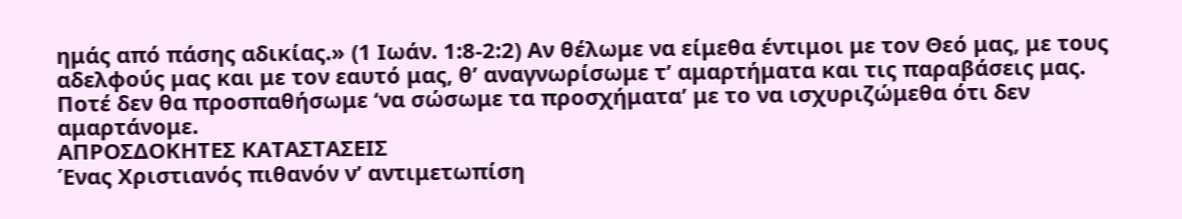ημάς από πάσης αδικίας.» (1 Ιωάν. 1:8-2:2) Αν θέλωμε να είμεθα έντιμοι με τον Θεό μας, με τους αδελφούς μας και με τον εαυτό μας, θ’ αναγνωρίσωμε τ’ αμαρτήματα και τις παραβάσεις μας. Ποτέ δεν θα προσπαθήσωμε ‘να σώσωμε τα προσχήματα’ με το να ισχυριζώμεθα ότι δεν αμαρτάνομε.
ΑΠΡΟΣΔΟΚΗΤΕΣ ΚΑΤΑΣΤΑΣΕΙΣ
Ένας Χριστιανός πιθανόν ν’ αντιμετωπίση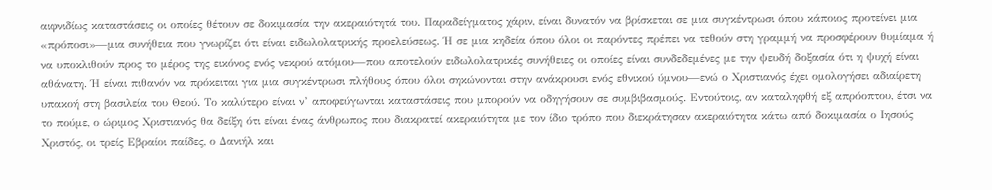αιφνιδίως καταστάσεις οι οποίες θέτουν σε δοκιμασία την ακεραιότητά του. Παραδείγματος χάριν, είναι δυνατόν να βρίσκεται σε μια συγκέντρωσι όπου κάποιος προτείνει μια «πρόποσι»—μια συνήθεια που γνωρίζει ότι είναι ειδωλολατρικής προελεύσεως. Ή σε μια κηδεία όπου όλοι οι παρόντες πρέπει να τεθούν στη γραμμή να προσφέρουν θυμίαμα ή να υποκλιθούν προς το μέρος της εικόνος ενός νεκρού ατόμου—που αποτελούν ειδωλολατρικές συνήθειες οι οποίες είναι συνδεδεμένες με την ψευδή δοξασία ότι η ψυχή είναι αθάνατη. Ή είναι πιθανόν να πρόκειται για μια συγκέντρωσι πλήθους όπου όλοι σηκώνονται στην ανάκρουσι ενός εθνικού ύμνου—ενώ ο Χριστιανός έχει ομολογήσει αδιαίρετη υπακοή στη βασιλεία του Θεού. Το καλύτερο είναι ν’ αποφεύγωνται καταστάσεις που μπορούν να οδηγήσουν σε συμβιβασμούς. Εντούτοις, αν καταληφθή εξ απρόοπτου, έτσι να το πούμε, ο ώριμος Χριστιανός θα δείξη ότι είναι ένας άνθρωπος που διακρατεί ακεραιότητα με τον ίδιο τρόπο που διεκράτησαν ακεραιότητα κάτω από δοκιμασία ο Ιησούς Χριστός, οι τρείς Εβραίοι παίδες, ο Δανιήλ και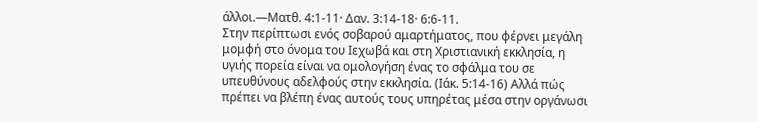άλλοι.—Ματθ. 4:1-11· Δαν. 3:14-18· 6:6-11.
Στην περίπτωσι ενός σοβαρού αμαρτήματος, που φέρνει μεγάλη μομφή στο όνομα του Ιεχωβά και στη Χριστιανική εκκλησία, η υγιής πορεία είναι να ομολογήση ένας το σφάλμα του σε υπευθύνους αδελφούς στην εκκλησία. (Ιάκ. 5:14-16) Αλλά πώς πρέπει να βλέπη ένας αυτούς τους υπηρέτας μέσα στην οργάνωσι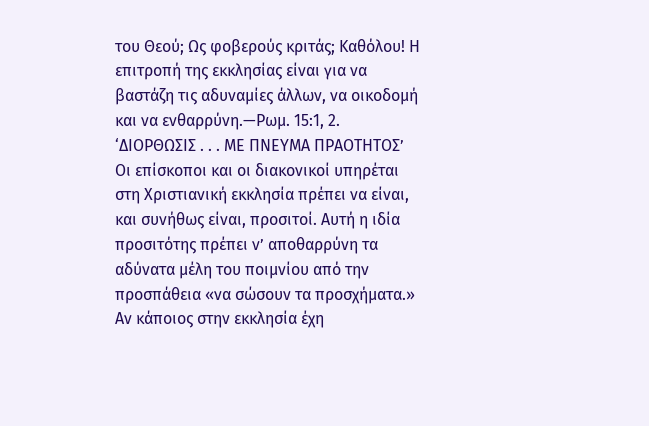του Θεού; Ως φοβερούς κριτάς; Καθόλου! Η επιτροπή της εκκλησίας είναι για να βαστάζη τις αδυναμίες άλλων, να οικοδομή και να ενθαρρύνη.—Ρωμ. 15:1, 2.
‘ΔΙΟΡΘΩΣΙΣ . . . ΜΕ ΠΝΕΥΜΑ ΠΡΑΟΤΗΤΟΣ’
Οι επίσκοποι και οι διακονικοί υπηρέται στη Χριστιανική εκκλησία πρέπει να είναι, και συνήθως είναι, προσιτοί. Αυτή η ιδία προσιτότης πρέπει ν’ αποθαρρύνη τα αδύνατα μέλη του ποιμνίου από την προσπάθεια «να σώσουν τα προσχήματα.» Αν κάποιος στην εκκλησία έχη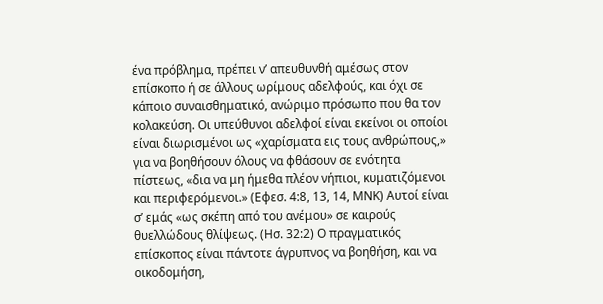ένα πρόβλημα, πρέπει ν’ απευθυνθή αμέσως στον επίσκοπο ή σε άλλους ωρίμους αδελφούς, και όχι σε κάποιο συναισθηματικό, ανώριμο πρόσωπο που θα τον κολακεύση. Οι υπεύθυνοι αδελφοί είναι εκείνοι οι οποίοι είναι διωρισμένοι ως «χαρίσματα εις τους ανθρώπους,» για να βοηθήσουν όλους να φθάσουν σε ενότητα πίστεως, «δια να μη ήμεθα πλέον νήπιοι, κυματιζόμενοι και περιφερόμενοι.» (Εφεσ. 4:8, 13, 14, ΜΝΚ) Αυτοί είναι σ’ εμάς «ως σκέπη από του ανέμου» σε καιρούς θυελλώδους θλίψεως. (Ησ. 32:2) Ο πραγματικός επίσκοπος είναι πάντοτε άγρυπνος να βοηθήση, και να οικοδομήση,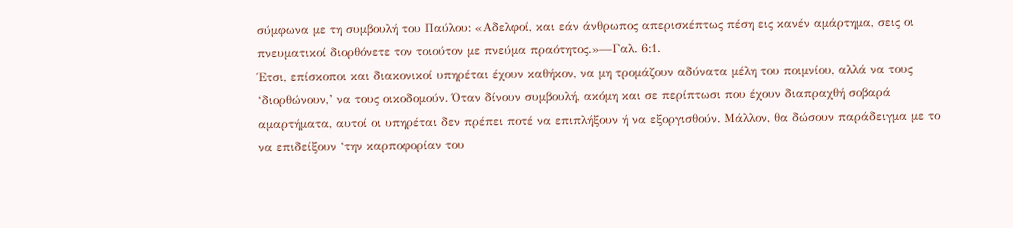σύμφωνα με τη συμβουλή του Παύλου: «Αδελφοί, και εάν άνθρωπος απερισκέπτως πέση εις κανέν αμάρτημα, σεις οι πνευματικοί διορθόνετε τον τοιούτον με πνεύμα πραότητος.»—Γαλ. 6:1.
Έτσι, επίσκοποι και διακονικοί υπηρέται έχουν καθήκον, να μη τρομάζουν αδύνατα μέλη του ποιμνίου, αλλά να τους ‘διορθώνουν,’ να τους οικοδομούν. Όταν δίνουν συμβουλή, ακόμη και σε περίπτωσι που έχουν διαπραχθή σοβαρά αμαρτήματα, αυτοί οι υπηρέται δεν πρέπει ποτέ να επιπλήξουν ή να εξοργισθούν. Μάλλον, θα δώσουν παράδειγμα με το να επιδείξουν ‘την καρποφορίαν του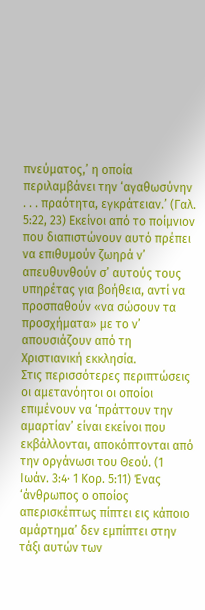πνεύματος,’ η οποία περιλαμβάνει την ‘αγαθωσύνην . . . πραότητα, εγκράτειαν.’ (Γαλ. 5:22, 23) Εκείνοι από το ποίμνιον που διαπιστώνουν αυτό πρέπει να επιθυμούν ζωηρά ν’ απευθυνθούν σ’ αυτούς τους υπηρέτας για βοήθεια, αντί να προσπαθούν «να σώσουν τα προσχήματα» με το ν’ απουσιάζουν από τη Χριστιανική εκκλησία.
Στις περισσότερες περιπτώσεις οι αμετανόητοι οι οποίοι επιμένουν να ‘πράττουν την αμαρτίαν’ είναι εκείνοι που εκβάλλονται, αποκόπτονται από την οργάνωσι του Θεού. (1 Ιωάν. 3:4· 1 Κορ. 5:11) Ένας ‘άνθρωπος ο οποίος απερισκέπτως πίπτει εις κάποιο αμάρτημα’ δεν εμπίπτει στην τάξι αυτών των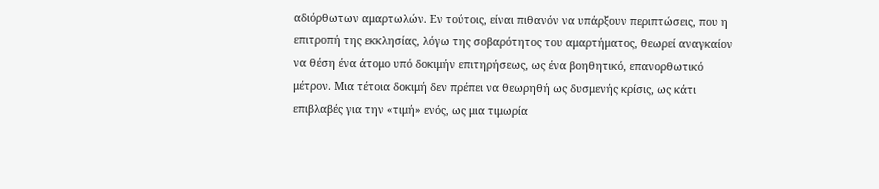αδιόρθωτων αμαρτωλών. Εν τούτοις, είναι πιθανόν να υπάρξουν περιπτώσεις, που η επιτροπή της εκκλησίας, λόγω της σοβαρότητος του αμαρτήματος, θεωρεί αναγκαίον να θέση ένα άτομο υπό δοκιμήν επιτηρήσεως, ως ένα βοηθητικό, επανορθωτικό μέτρον. Μια τέτοια δοκιμή δεν πρέπει να θεωρηθή ως δυσμενής κρίσις, ως κάτι επιβλαβές για την «τιμή» ενός, ως μια τιμωρία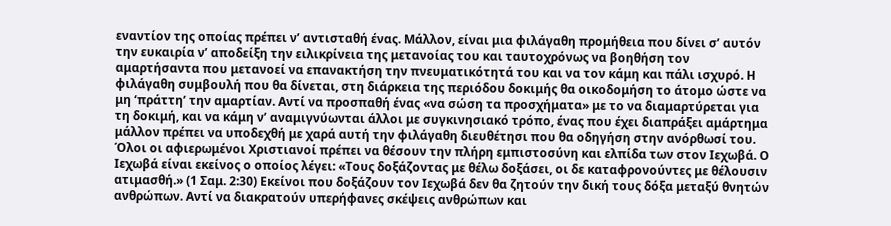εναντίον της οποίας πρέπει ν’ αντισταθή ένας. Μάλλον, είναι μια φιλάγαθη προμήθεια που δίνει σ’ αυτόν την ευκαιρία ν’ αποδείξη την ειλικρίνεια της μετανοίας του και ταυτοχρόνως να βοηθήση τον αμαρτήσαντα που μετανοεί να επανακτήση την πνευματικότητά του και να τον κάμη και πάλι ισχυρό. Η φιλάγαθη συμβουλή που θα δίνεται, στη διάρκεια της περιόδου δοκιμής θα οικοδομήση το άτομο ώστε να μη ‘πράττη’ την αμαρτίαν. Αντί να προσπαθή ένας «να σώση τα προσχήματα» με το να διαμαρτύρεται για τη δοκιμή, και να κάμη ν’ αναμιγνύωνται άλλοι με συγκινησιακό τρόπο, ένας που έχει διαπράξει αμάρτημα μάλλον πρέπει να υποδεχθή με χαρά αυτή την φιλάγαθη διευθέτησι που θα οδηγήση στην ανόρθωσί του.
Όλοι οι αφιερωμένοι Χριστιανοί πρέπει να θέσουν την πλήρη εμπιστοσύνη και ελπίδα των στον Ιεχωβά. Ο Ιεχωβά είναι εκείνος ο οποίος λέγει: «Τους δοξάζοντας με θέλω δοξάσει, οι δε καταφρονούντες με θέλουσιν ατιμασθή.» (1 Σαμ. 2:30) Εκείνοι που δοξάζουν τον Ιεχωβά δεν θα ζητούν την δική τους δόξα μεταξύ θνητών ανθρώπων. Αντί να διακρατούν υπερήφανες σκέψεις ανθρώπων και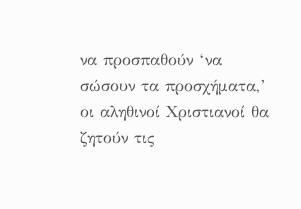να προσπαθούν ‘να σώσουν τα προσχήματα,’ οι αληθινοί Χριστιανοί θα ζητούν τις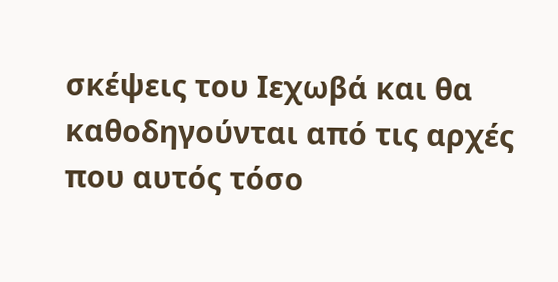σκέψεις του Ιεχωβά και θα καθοδηγούνται από τις αρχές που αυτός τόσο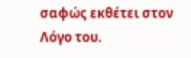σαφώς εκθέτει στον Λόγο του.